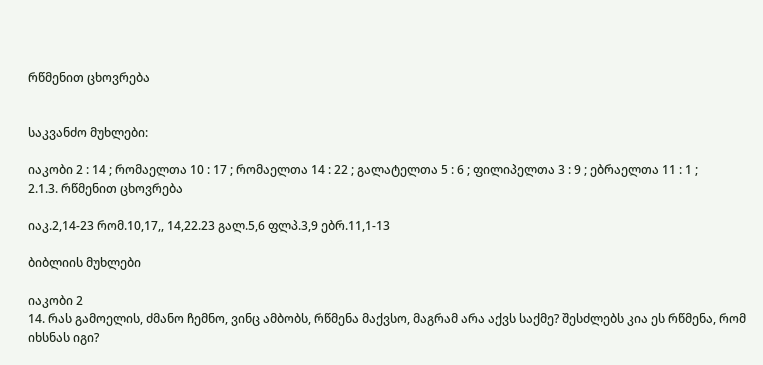რწმენით ცხოვრება


საკვანძო მუხლები:

იაკობი 2 : 14 ; რომაელთა 10 : 17 ; რომაელთა 14 : 22 ; გალატელთა 5 : 6 ; ფილიპელთა 3 : 9 ; ებრაელთა 11 : 1 ;
2.1.3. რწმენით ცხოვრება

იაკ.2,14-23 რომ.10,17,, 14,22.23 გალ.5,6 ფლპ.3,9 ებრ.11,1-13

ბიბლიის მუხლები

იაკობი 2
14. რას გამოელის, ძმანო ჩემნო, ვინც ამბობს, რწმენა მაქვსო, მაგრამ არა აქვს საქმე? შესძლებს კია ეს რწმენა, რომ იხსნას იგი?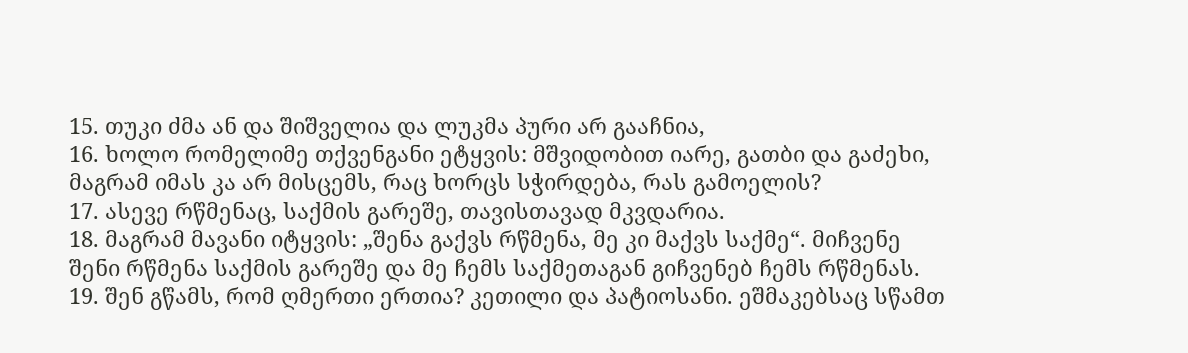15. თუკი ძმა ან და შიშველია და ლუკმა პური არ გააჩნია,
16. ხოლო რომელიმე თქვენგანი ეტყვის: მშვიდობით იარე, გათბი და გაძეხი, მაგრამ იმას კა არ მისცემს, რაც ხორცს სჭირდება, რას გამოელის?
17. ასევე რწმენაც, საქმის გარეშე, თავისთავად მკვდარია.
18. მაგრამ მავანი იტყვის: „შენა გაქვს რწმენა, მე კი მაქვს საქმე“. მიჩვენე შენი რწმენა საქმის გარეშე და მე ჩემს საქმეთაგან გიჩვენებ ჩემს რწმენას.
19. შენ გწამს, რომ ღმერთი ერთია? კეთილი და პატიოსანი. ეშმაკებსაც სწამთ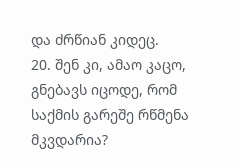და ძრწიან კიდეც.
20. შენ კი, ამაო კაცო, გნებავს იცოდე, რომ საქმის გარეშე რწმენა მკვდარია?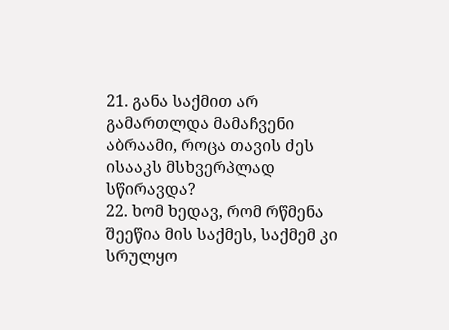21. განა საქმით არ გამართლდა მამაჩვენი აბრაამი, როცა თავის ძეს ისააკს მსხვერპლად სწირავდა?
22. ხომ ხედავ, რომ რწმენა შეეწია მის საქმეს, საქმემ კი სრულყო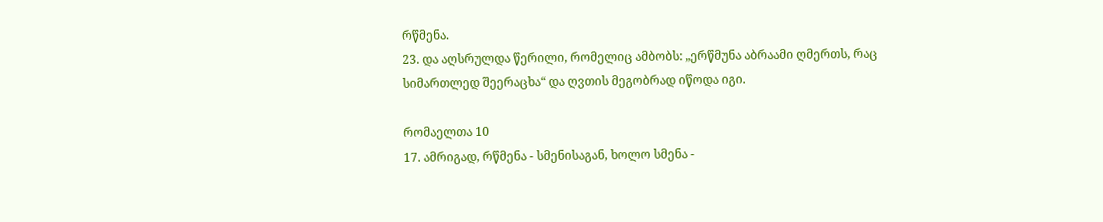რწმენა.
23. და აღსრულდა წერილი, რომელიც ამბობს: „ერწმუნა აბრაამი ღმერთს, რაც სიმართლედ შეერაცხა“ და ღვთის მეგობრად იწოდა იგი.

რომაელთა 10
17. ამრიგად, რწმენა - სმენისაგან, ხოლო სმენა -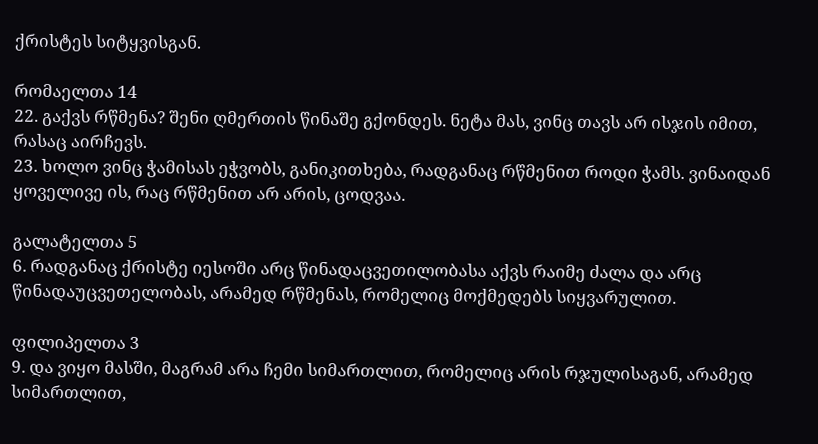ქრისტეს სიტყვისგან.

რომაელთა 14
22. გაქვს რწმენა? შენი ღმერთის წინაშე გქონდეს. ნეტა მას, ვინც თავს არ ისჯის იმით, რასაც აირჩევს.
23. ხოლო ვინც ჭამისას ეჭვობს, განიკითხება, რადგანაც რწმენით როდი ჭამს. ვინაიდან ყოველივე ის, რაც რწმენით არ არის, ცოდვაა.

გალატელთა 5
6. რადგანაც ქრისტე იესოში არც წინადაცვეთილობასა აქვს რაიმე ძალა და არც წინადაუცვეთელობას, არამედ რწმენას, რომელიც მოქმედებს სიყვარულით.

ფილიპელთა 3
9. და ვიყო მასში, მაგრამ არა ჩემი სიმართლით, რომელიც არის რჯულისაგან, არამედ სიმართლით,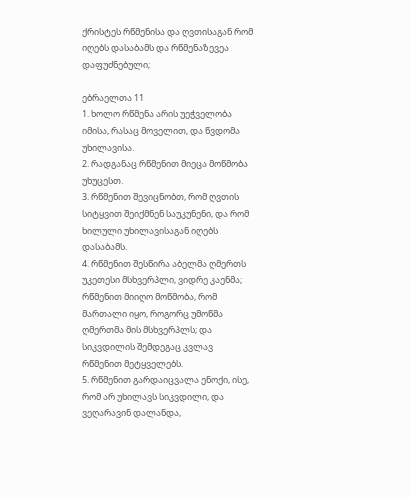ქრისტეს რწმენისა და ღვთისაგან რომ იღებს დასაბამს და რწმენაზევეა დაფუძნებული;

ებრაელთა 11
1. ხოლო რწმენა არის უეჭველობა იმისა, რასაც მოველით, და წვდომა უხილავისა.
2. რადგანაც რწმენით მიეცა მოწმობა უხუცესთ.
3. რწმენით შევიცნობთ, რომ ღვთის სიტყვით შეიქმნენ საუკუნენი, და რომ ხილული უხილავისაგან იღებს დასაბამს.
4. რწმენით შესწირა აბელმა ღმერთს უკეთესი მსხვერპლი, ვიდრე კაენმა; რწმენით მიიღო მოწმობა, რომ მართალი იყო, როგორც უმოწმა ღმერთმა მის მსხვერპლს; და სიკვდილის შემდეგაც კვლავ რწმენით მეტყველებს.
5. რწმენით გარდაიცვალა ენოქი, ისე, რომ არ უხილავს სიკვდილი, და ვეღარავინ დალანდა,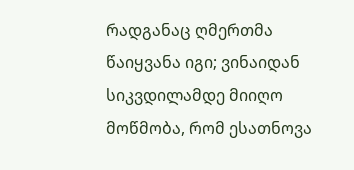რადგანაც ღმერთმა წაიყვანა იგი; ვინაიდან სიკვდილამდე მიიღო მოწმობა, რომ ესათნოვა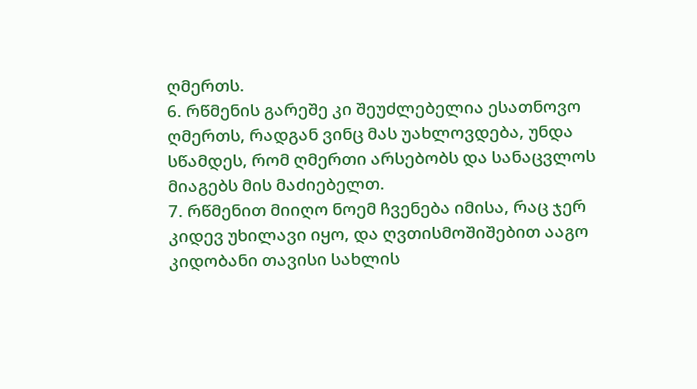ღმერთს.
6. რწმენის გარეშე კი შეუძლებელია ესათნოვო ღმერთს, რადგან ვინც მას უახლოვდება, უნდა სწამდეს, რომ ღმერთი არსებობს და სანაცვლოს მიაგებს მის მაძიებელთ.
7. რწმენით მიიღო ნოემ ჩვენება იმისა, რაც ჯერ კიდევ უხილავი იყო, და ღვთისმოშიშებით ააგო კიდობანი თავისი სახლის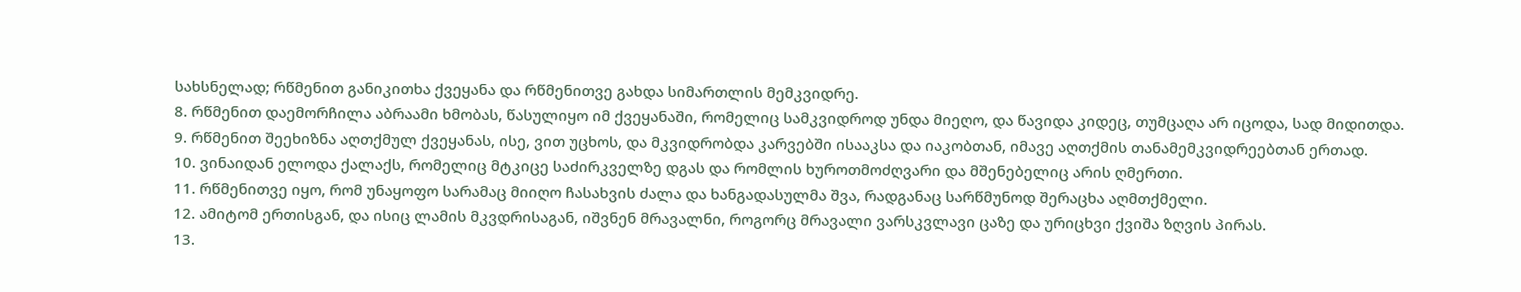სახსნელად; რწმენით განიკითხა ქვეყანა და რწმენითვე გახდა სიმართლის მემკვიდრე.
8. რწმენით დაემორჩილა აბრაამი ხმობას, წასულიყო იმ ქვეყანაში, რომელიც სამკვიდროდ უნდა მიეღო, და წავიდა კიდეც, თუმცაღა არ იცოდა, სად მიდითდა.
9. რწმენით შეეხიზნა აღთქმულ ქვეყანას, ისე, ვით უცხოს, და მკვიდრობდა კარვებში ისააკსა და იაკობთან, იმავე აღთქმის თანამემკვიდრეებთან ერთად.
10. ვინაიდან ელოდა ქალაქს, რომელიც მტკიცე საძირკველზე დგას და რომლის ხუროთმოძღვარი და მშენებელიც არის ღმერთი.
11. რწმენითვე იყო, რომ უნაყოფო სარამაც მიიღო ჩასახვის ძალა და ხანგადასულმა შვა, რადგანაც სარწმუნოდ შერაცხა აღმთქმელი.
12. ამიტომ ერთისგან, და ისიც ლამის მკვდრისაგან, იშვნენ მრავალნი, როგორც მრავალი ვარსკვლავი ცაზე და ურიცხვი ქვიშა ზღვის პირას.
13.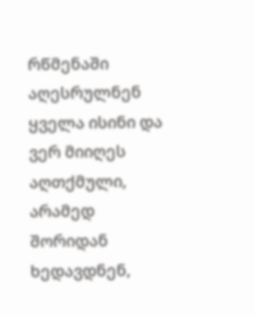რწმენაში აღესრულნენ ყველა ისინი და ვერ მიიღეს აღთქმული, არამედ შორიდან ხედავდნენ,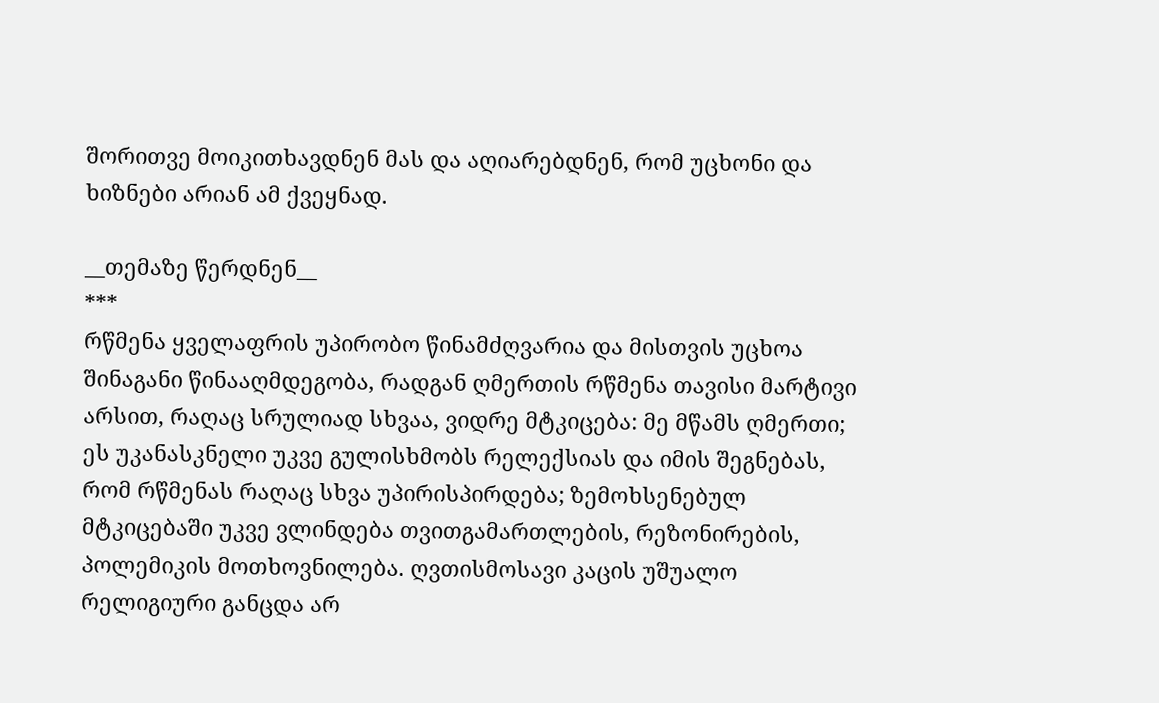შორითვე მოიკითხავდნენ მას და აღიარებდნენ, რომ უცხონი და ხიზნები არიან ამ ქვეყნად.

__თემაზე წერდნენ__
***
რწმენა ყველაფრის უპირობო წინამძღვარია და მისთვის უცხოა შინაგანი წინააღმდეგობა, რადგან ღმერთის რწმენა თავისი მარტივი არსით, რაღაც სრულიად სხვაა, ვიდრე მტკიცება: მე მწამს ღმერთი; ეს უკანასკნელი უკვე გულისხმობს რელექსიას და იმის შეგნებას, რომ რწმენას რაღაც სხვა უპირისპირდება; ზემოხსენებულ მტკიცებაში უკვე ვლინდება თვითგამართლების, რეზონირების, პოლემიკის მოთხოვნილება. ღვთისმოსავი კაცის უშუალო რელიგიური განცდა არ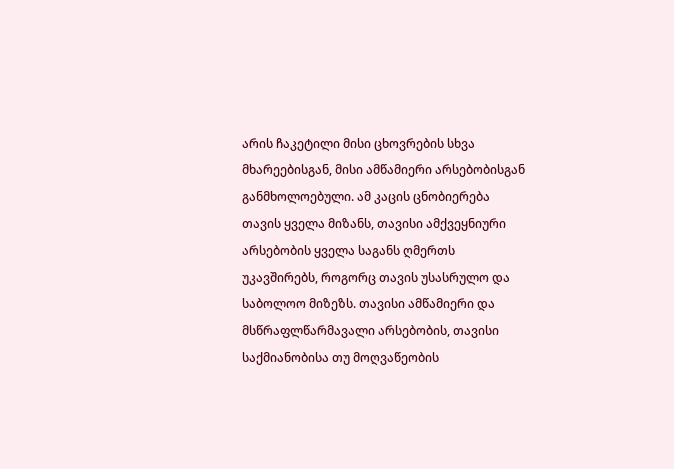არის ჩაკეტილი მისი ცხოვრების სხვა მხარეებისგან, მისი ამწამიერი არსებობისგან განმხოლოებული. ამ კაცის ცნობიერება თავის ყველა მიზანს, თავისი ამქვეყნიური არსებობის ყველა საგანს ღმერთს უკავშირებს, როგორც თავის უსასრულო და საბოლოო მიზეზს. თავისი ამწამიერი და მსწრაფლწარმავალი არსებობის, თავისი საქმიანობისა თუ მოღვაწეობის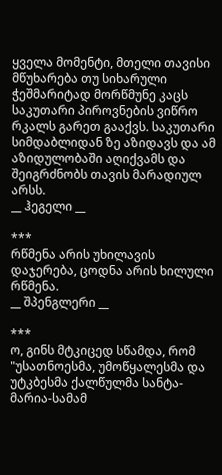ყველა მომენტი, მთელი თავისი მწუხარება თუ სიხარული ჭეშმარიტად მორწმუნე კაცს საკუთარი პიროვნების ვიწრო რკალს გარეთ გააქვს. საკუთარი სიმდაბლიდან ზე აზიდავს და ამ აზიდულობაში აღიქვამს და შეიგრძნობს თავის მარადიულ არსს.
__ ჰეგელი __

***
რწმენა არის უხილავის დაჯერება, ცოდნა არის ხილული რწმენა.
__ შპენგლერი __

***
ო, გინს მტკიცედ სწამდა, რომ "უსათნოესმა, უმოწყალესმა და უტკბესმა ქალწულმა სანტა-მარია-სამამ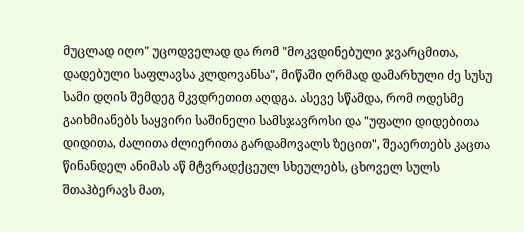მუცლად იღო" უცოდველად და რომ "მოკვდინებული ჯვარცმითა, დადებული საფლავსა კლდოვანსა", მიწაში ღრმად დამარხული ძე სუსუ სამი დღის შემდეგ მკვდრეთით აღდგა. ასევე სწამდა, რომ ოდესმე გაიხმიანებს საყვირი საშინელი სამსჯავროსი და "უფალი დიდებითა დიდითა, ძალითა ძლიერითა გარდამოვალს ზეცით", შეაერთებს კაცთა წინანდელ ანიმას აწ მტვრადქცეულ სხეულებს, ცხოველ სულს შთაჰბერავს მათ,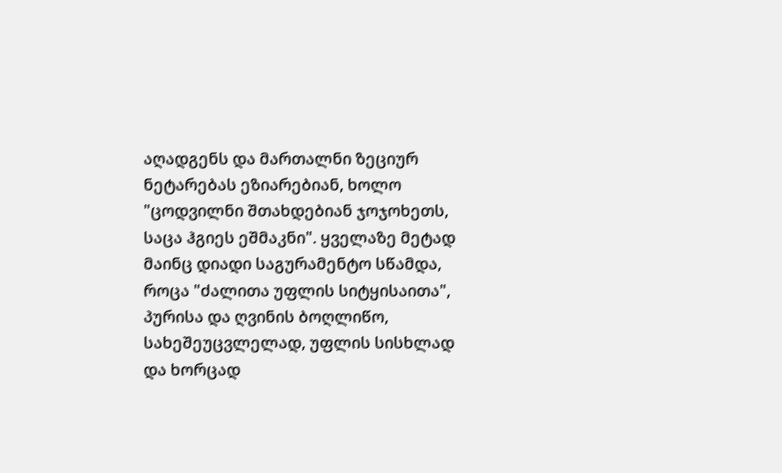აღადგენს და მართალნი ზეციურ ნეტარებას ეზიარებიან, ხოლო "ცოდვილნი შთახდებიან ჯოჯოხეთს, საცა ჰგიეს ეშმაკნი". ყველაზე მეტად მაინც დიადი საგურამენტო სწამდა, როცა "ძალითა უფლის სიტყისაითა", პურისა და ღვინის ბოღლიწო, სახეშეუცვლელად, უფლის სისხლად და ხორცად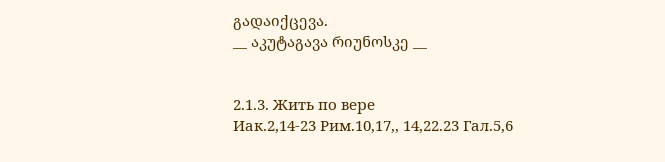გადაიქცევა.
__ აკუტაგავა რიუნოსკე __


2.1.3. Жить по вере
Иак.2,14-23 Рим.10,17,, 14,22.23 Гал.5,6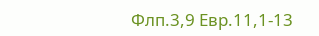Флп.3,9 Евр.11,1-13